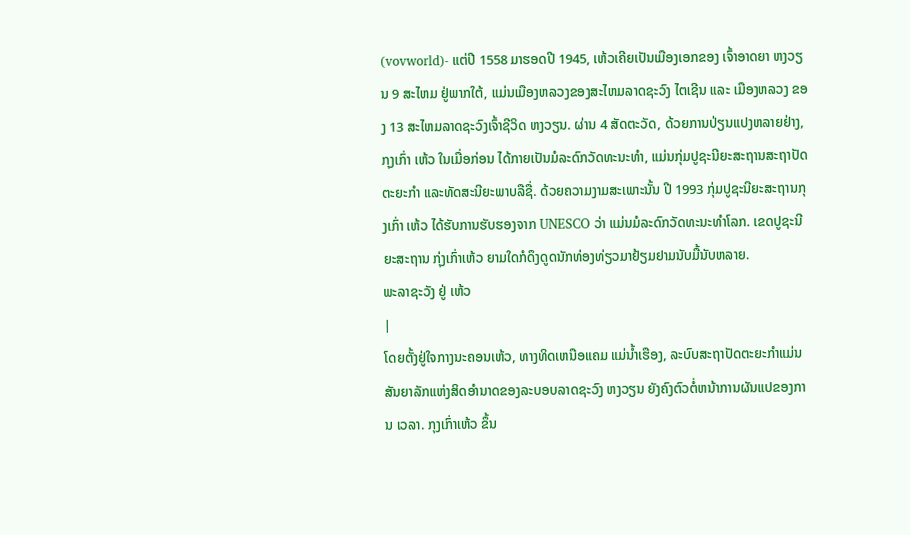(vovworld)- ແຕ່ປີ 1558 ມາຮອດປີ 1945, ເຫ້ວເຄີຍເປັນເມືອງເອກຂອງ ເຈົ້າອາດຍາ ຫງວຽນ 9 ສະໄຫມ ຢູ່ພາກໃຕ້, ແມ່ນເມືອງຫລວງຂອງສະໄຫມລາດຊະວົງ ໄຕເຊີນ ແລະ ເມືອງຫລວງ ຂອງ 13 ສະໄຫມລາດຊະວົງເຈົ້າຊີວິດ ຫງວຽນ. ຜ່ານ 4 ສັດຕະວັດ, ດ້ວຍການປ່ຽນແປງຫລາຍຢ່າງ, ກຸງເກົ່າ ເຫ້ວ ໃນເມື່ອກ່ອນ ໄດ້ກາຍເປັນມໍລະດົກວັດທະນະທຳ, ແມ່ນກຸ່ມປູຊະນີຍະສະຖານສະຖາປັດຕະຍະກຳ ແລະທັດສະນີຍະພາບລືຊື່. ດ້ວຍຄວາມງາມສະເພາະນັ້ນ ປີ 1993 ກຸ່ມປູຊະນີຍະສະຖານກຸງເກົ່າ ເຫ້ວ ໄດ້ຮັບການຮັບຮອງຈາກ UNESCO ວ່າ ແມ່ນມໍລະດົກວັດທະນະທຳໂລກ. ເຂດປູຊະນີຍະສະຖານ ກຸ່ງເກົ່າເຫ້ວ ຍາມໃດກໍດຶງດູດນັກທ່ອງທ່ຽວມາຢ້ຽມຢາມນັບມື້ນັບຫລາຍ.
ພະລາຊະວັງ ຢູ່ ເຫ້ວ
|
ໂດຍຕັ້ງຢູ່ໃຈກາງນະຄອນເຫ້ວ, ທາງທິດເຫນືອແຄມ ແມ່ນ້ຳເຮືອງ, ລະບົບສະຖາປັດຕະຍະກຳແມ່ນສັນຍາລັກແຫ່ງສິດອຳນາດຂອງລະບອບລາດຊະວົງ ຫງວຽນ ຍັງຄົງຕົວຕໍ່ຫນ້າການຜັນແປຂອງການ ເວລາ. ກຸງເກົ່າເຫ້ວ ຂຶ້ນ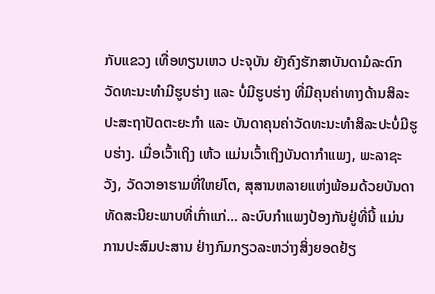ກັບແຂວງ ເທື່ອທຽນເຫວ ປະຈຸບັນ ຍັງຄົງຮັກສາບັນດາມໍລະດົກວັດທະນະທຳມີຮູບຮ່າງ ແລະ ບໍ່ມີຮູບຮ່າງ ທີ່ມີຄຸນຄ່າທາງດ້ານສິລະປະສະຖາປັດຕະຍະກຳ ແລະ ບັນດາຄຸນຄ່າວັດທະນະທຳສິລະປະບໍ່ມີຮູບຮ່າງ. ເມື່ອເວົ້າເຖິງ ເຫ້ວ ແມ່ນເວົ້າເຖິງບັນດາກຳແພງ, ພະລາຊະວັງ, ວັດວາອາຮາມທີ່ໃຫຍ່ໂຕ, ສຸສານຫລາຍແຫ່ງພ້ອມດ້ວຍບັນດາທັດສະນີຍະພາບທີ່ເກົ່າແກ່… ລະບົບກຳແພງປ້ອງກັນຢູ່ທີ່ນີ້ ແມ່ນການປະສົມປະສານ ຢ່າງກົມກຽວລະຫວ່າງສິ່ງຍອດຢ້ຽ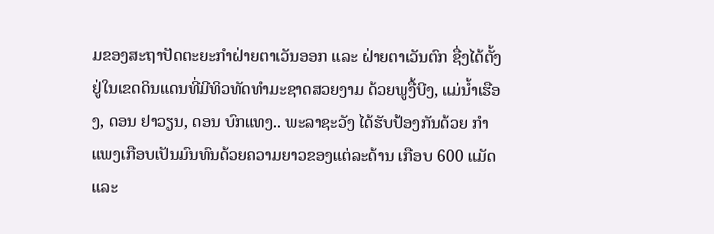ມຂອງສະຖາປັດຕະຍະກຳຝ່າຍຕາເວັນອອກ ແລະ ຝ່າຍຕາເວັນຕົກ ຊື່ງໄດ້ຕັ້ງຢູ່ໃນເຂດດິນແດນທີ່ມີທິວທັດທຳມະຊາດສວຍງາມ ດ້ວຍພູງື້ບີງ, ແມ່ນ້ຳເຮືອງ, ດອນ ຢາວຽນ, ດອນ ບົກແທງ.. ພະລາຊະວັງ ໄດ້ຮັບປ້ອງກັນດ້ວຍ ກຳແພງເກືອບເປັນມົນທົນດ້ວຍຄວາມຍາວຂອງແຕ່ລະດ້ານ ເກືອບ 600 ແມັດ ແລະ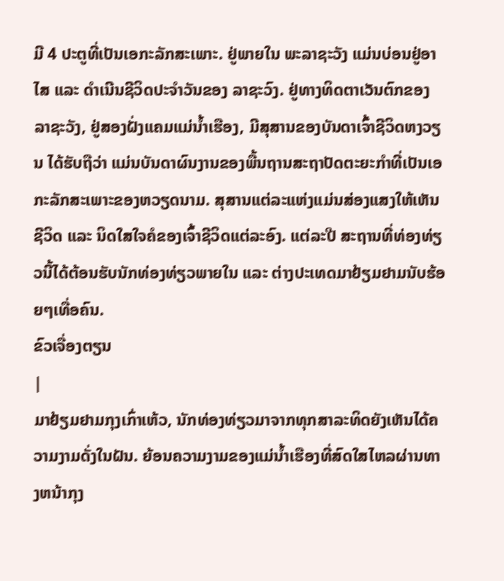ມີ 4 ປະຕູທີ່ເປັນເອກະລັກສະເພາະ. ຢູ່ພາຍໃນ ພະລາຊະວັງ ແມ່ນບ່ອນຢູ່ອາໄສ ແລະ ດຳເນີນຊີວິດປະຈຳວັນຂອງ ລາຊະວົງ. ຢູ່ທາງທິດຕາເວັນຕົກຂອງ ລາຊະວັງ, ຢູ່ສອງຝັ່ງແຄມແມ່ນ້ຳເຮືອງ, ມີສຸສານຂອງບັນດາເຈົ້າຊີວິດຫງວຽນ ໄດ້ຮັບຖືວ່າ ແມ່ນບັນດາຜົນງານຂອງພື້ນຖານສະຖາປັດຕະຍະກຳທີ່ເປັນເອກະລັກສະເພາະຂອງຫວຽດນາມ. ສຸສານແຕ່ລະແຫ່ງແມ່ນສ່ອງແສງໃຫ້ເຫັນຊີວິດ ແລະ ນິດໃສໃຈຄໍຂອງເຈົ້າຊີວິດແຕ່ລະອົງ. ແຕ່ລະປີ ສະຖານທີ່ທ່ອງທ່ຽວນີ້ໄດ້ຕ້ອນຮັບນັກທ່ອງທ່ຽວພາຍໃນ ແລະ ຕ່າງປະເທດມາຢ້ຽມຢາມນັບຮ້ອຍໆເທື່ອຄົນ.
ຂົວເຈື່ອງຕຽນ
|
ມາຢ້ຽມຢາມກຸງເກົ່າເຫ້ວ, ນັກທ່ອງທ່ຽວມາຈາກທຸກສາລະທິດຍັງເຫັນໄດ້ຄວາມງາມດັ່ງໃນຝັນ. ຍ້ອນຄວາມງາມຂອງແມ່ນ້ຳເຮືອງທີ່ສົດໃສໄຫລຜ່ານທາງຫນ້າກຸງ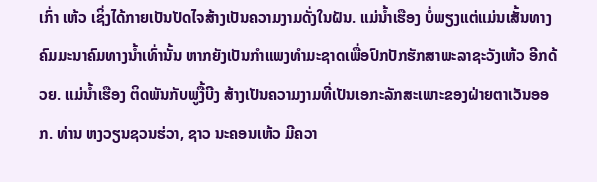ເກົ່າ ເຫ້ວ ເຊິ່ງໄດ້ກາຍເປັນປັດໄຈສ້າງເປັນຄວາມງາມດັ່ງໃນຝັນ. ແມ່ນ້ຳເຮືອງ ບໍ່ພຽງແຕ່ແມ່ນເສັ້ນທາງ ຄົມມະນາຄົມທາງນ້ຳເທົ່ານັ້ນ ຫາກຍັງເປັນກຳແພງທຳມະຊາດເພື່ອປົກປັກຮັກສາພະລາຊະວັງເຫ້ວ ອີກດ້ວຍ. ແມ່ນ້ຳເຮືອງ ຕິດພັນກັບພູງື້ບີງ ສ້າງເປັນຄວາມງາມທີ່ເປັນເອກະລັກສະເພາະຂອງຝ່າຍຕາເວັນອອກ. ທ່ານ ຫງວຽນຊວນຮ່ວາ, ຊາວ ນະຄອນເຫ້ວ ມີຄວາ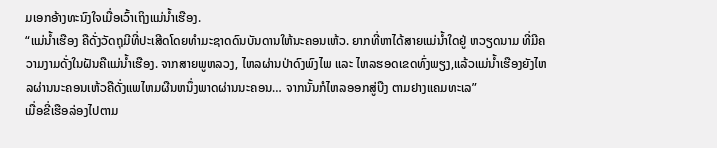ມເອກອ້າງທະນົງໃຈເມື່ອເວົ້າເຖິງແມ່ນ້ຳເຮືອງ.
“ແມ່ນ້ຳເຮືອງ ຄືດັ່ງວັດຖຸມີທີ່ປະເສີດໂດຍທຳມະຊາດດົນບັນດານໃຫ້ນະຄອນເຫ້ວ. ຍາກທີ່ຫາໄດ້ສາຍແມ່ນ້ຳໃດຢູ່ ຫວຽດນາມ ທີ່ມີຄວາມງາມດັ່ງໃນຝັນຄືແມ່ນ້ຳເຮືອງ. ຈາກສາຍພູຫລວງ, ໄຫລຜ່ານປ່າດົງພົງໄພ ແລະ ໄຫລຮອດເຂດທົ່ງພຽງ,ແລ້ວແມ່ນ້ຳເຮືອງຍັງໄຫລຜ່ານນະຄອນເຫ້ວຄືດັ່ງແພໄຫມຜືນຫນຶ່ງພາດຜ່ານນະຄອນ… ຈາກນັ້ນກໍໄຫລອອກສູ່ບືງ ຕາມຢາງແຄມທະເລ”
ເມື່ອຂີ່ເຮືອລ່ອງໄປຕາມ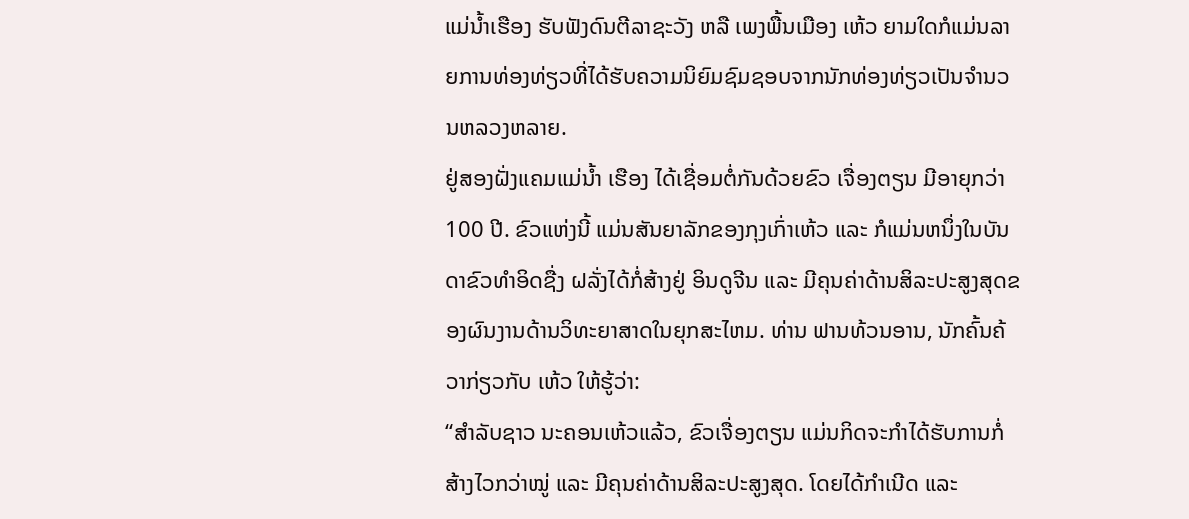ແມ່ນ້ຳເຮືອງ ຮັບຟັງດົນຕີລາຊະວັງ ຫລື ເພງພື້ນເມືອງ ເຫ້ວ ຍາມໃດກໍແມ່ນລາຍການທ່ອງທ່ຽວທີ່ໄດ້ຮັບຄວາມນິຍົມຊົມຊອບຈາກນັກທ່ອງທ່ຽວເປັນຈຳນວນຫລວງຫລາຍ.
ຢູ່ສອງຝັ່ງແຄມແມ່ນ້ຳ ເຮືອງ ໄດ້ເຊື່ອມຕໍ່ກັນດ້ວຍຂົວ ເຈື່ອງຕຽນ ມີອາຍຸກວ່າ 100 ປີ. ຂົວແຫ່ງນີ້ ແມ່ນສັນຍາລັກຂອງກຸງເກົ່າເຫ້ວ ແລະ ກໍແມ່ນຫນຶ່ງໃນບັນດາຂົວທຳອິດຊື່ງ ຝລັ່ງໄດ້ກໍ່ສ້າງຢູ່ ອິນດູຈີນ ແລະ ມີຄຸນຄ່າດ້ານສິລະປະສູງສຸດຂອງຜົນງານດ້ານວິທະຍາສາດໃນຍຸກສະໄຫມ. ທ່ານ ຟານທ້ວນອານ, ນັກຄົ້ນຄ້ວາກ່ຽວກັບ ເຫ້ວ ໃຫ້ຮູ້ວ່າ:
“ສຳລັບຊາວ ນະຄອນເຫ້ວແລ້ວ, ຂົວເຈື່ອງຕຽນ ແມ່ນກິດຈະກຳໄດ້ຮັບການກໍ່ສ້າງໄວກວ່າໝູ່ ແລະ ມີຄຸນຄ່າດ້ານສິລະປະສູງສຸດ. ໂດຍໄດ້ກຳເນີດ ແລະ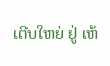ເຕີບໃຫຍ່ ຢູ່ ເຫ້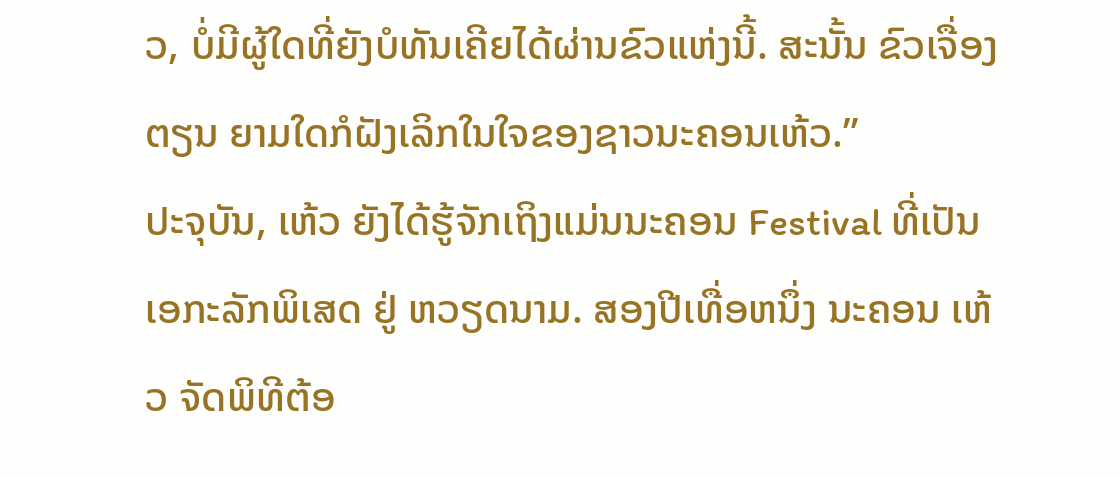ວ, ບໍ່ມີຜູ້ໃດທີ່ຍັງບໍທັນເຄີຍໄດ້ຜ່ານຂົວແຫ່ງນີ້. ສະນັ້ນ ຂົວເຈື່ອງຕຽນ ຍາມໃດກໍຝັງເລິກໃນໃຈຂອງຊາວນະຄອນເຫ້ວ.”
ປະຈຸບັນ, ເຫ້ວ ຍັງໄດ້ຮູ້ຈັກເຖິງແມ່ນນະຄອນ Festival ທີ່ເປັນເອກະລັກພິເສດ ຢູ່ ຫວຽດນາມ. ສອງປີເທື່ອຫນຶ່ງ ນະຄອນ ເຫ້ວ ຈັດພິທີຕ້ອ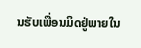ນຮັບເພື່ອນມິດຢູ່ພາຍໃນ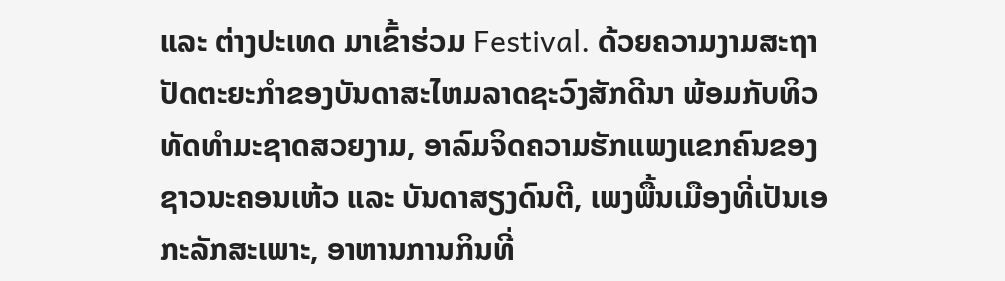ແລະ ຕ່າງປະເທດ ມາເຂົ້າຮ່ວມ Festival. ດ້ວຍຄວາມງາມສະຖາປັດຕະຍະກຳຂອງບັນດາສະໄຫມລາດຊະວົງສັກດີນາ ພ້ອມກັບທິວທັດທຳມະຊາດສວຍງາມ, ອາລົມຈິດຄວາມຮັກແພງແຂກຄົນຂອງຊາວນະຄອນເຫ້ວ ແລະ ບັນດາສຽງດົນຕີ, ເພງພື້ນເມືອງທີ່ເປັນເອກະລັກສະເພາະ, ອາຫານການກິນທີ່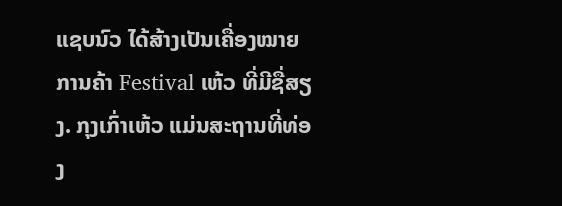ແຊບນົວ ໄດ້ສ້າງເປັນເຄື່ອງໝາຍການຄ້າ Festival ເຫ້ວ ທີ່ມີຊື່ສຽງ. ກຸງເກົ່າເຫ້ວ ແມ່ນສະຖານທີ່ທ່ອງ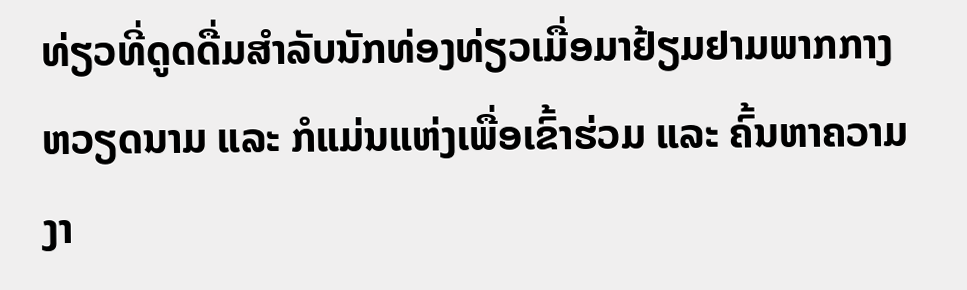ທ່ຽວທີ່ດູດດື່ມສຳລັບນັກທ່ອງທ່ຽວເມື່ອມາຢ້ຽມຢາມພາກກາງ ຫວຽດນາມ ແລະ ກໍແມ່ນແຫ່ງເພື່ອເຂົ້າຮ່ວມ ແລະ ຄົ້ນຫາຄວາມງາ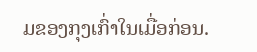ມຂອງກຸງເກົ່າໃນເມື່ອກ່ອນ.